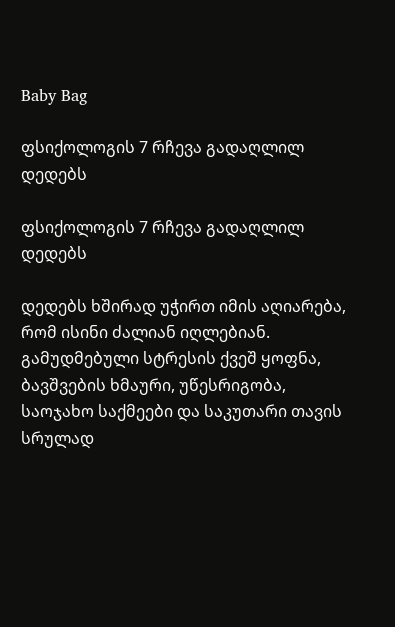Baby Bag

ფსიქოლოგის 7 რჩევა გადაღლილ დედებს

ფსიქოლოგის 7 რჩევა გადაღლილ დედებს

დედებს ხშირად უჭირთ იმის აღიარება, რომ ისინი ძალიან იღლებიან. გამუდმებული სტრესის ქვეშ ყოფნა, ბავშვების ხმაური, უწესრიგობა, საოჯახო საქმეები და საკუთარი თავის სრულად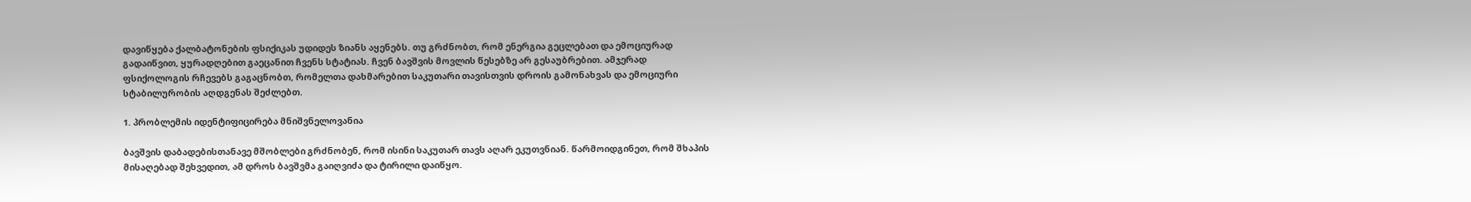დავიწყება ქალბატონების ფსიქიკას უდიდეს ზიანს აყენებს. თუ გრძნობთ, რომ ენერგია გეცლებათ და ემოციურად გადაიწვით, ყურადღებით გაეცანით ჩვენს სტატიას. ჩვენ ბავშვის მოვლის წესებზე არ გესაუბრებით. ამჯერად ფსიქოლოგის რჩევებს გაგაცნობთ, რომელთა დახმარებით საკუთარი თავისთვის დროის გამონახვას და ემოციური სტაბილურობის აღდგენას შეძლებთ.

1. პრობლემის იდენტიფიცირება მნიშვნელოვანია

ბავშვის დაბადებისთანავე მშობლები გრძნობენ, რომ ისინი საკუთარ თავს აღარ ეკუთვნიან. წარმოიდგინეთ, რომ შხაპის მისაღებად შეხვედით, ამ დროს ბავშვმა გაიღვიძა და ტირილი დაიწყო.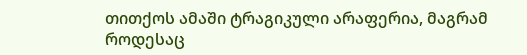თითქოს ამაში ტრაგიკული არაფერია, მაგრამ როდესაც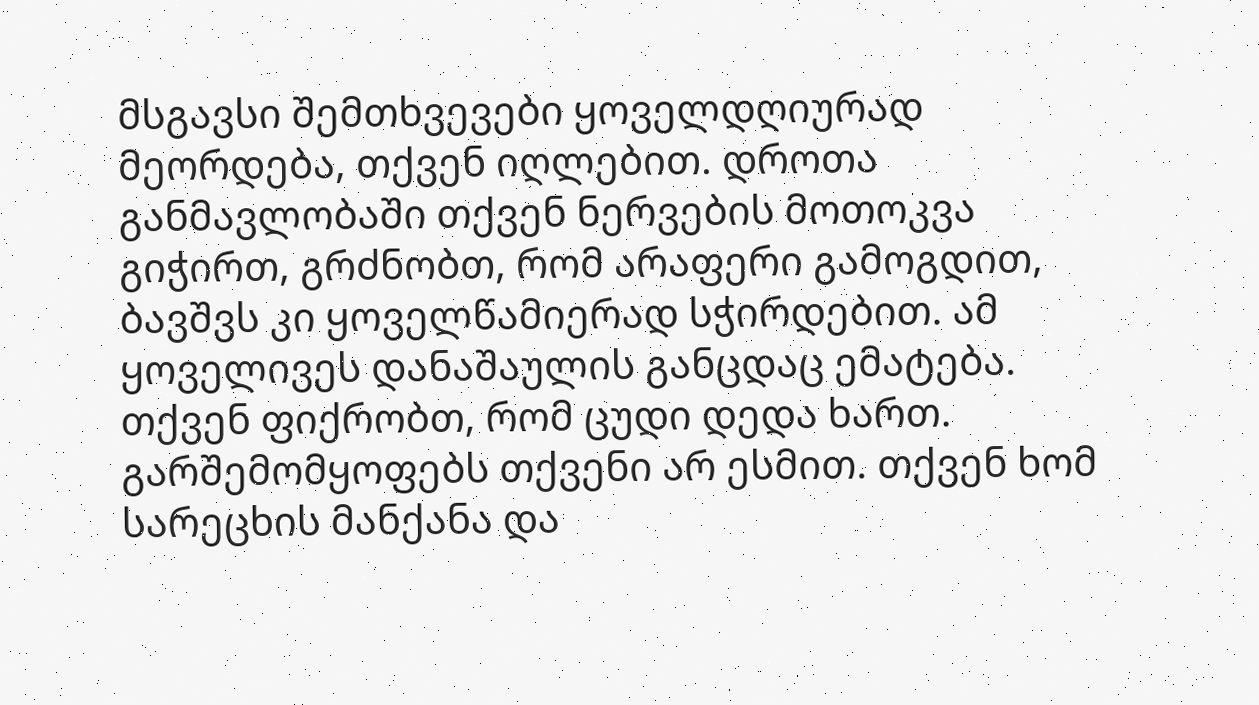მსგავსი შემთხვევები ყოველდღიურად მეორდება, თქვენ იღლებით. დროთა განმავლობაში თქვენ ნერვების მოთოკვა გიჭირთ, გრძნობთ, რომ არაფერი გამოგდით, ბავშვს კი ყოველწამიერად სჭირდებით. ამ ყოველივეს დანაშაულის განცდაც ემატება. თქვენ ფიქრობთ, რომ ცუდი დედა ხართ. გარშემომყოფებს თქვენი არ ესმით. თქვენ ხომ სარეცხის მანქანა და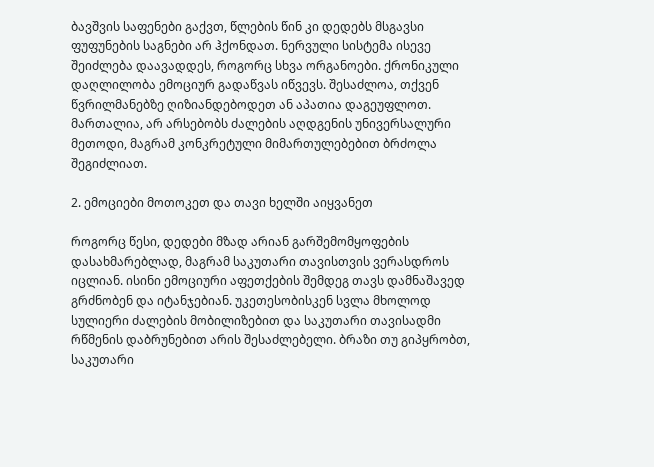ბავშვის საფენები გაქვთ, წლების წინ კი დედებს მსგავსი ფუფუნების საგნები არ ჰქონდათ. ნერვული სისტემა ისევე შეიძლება დაავადდეს, როგორც სხვა ორგანოები. ქრონიკული დაღლილობა ემოციურ გადაწვას იწვევს. შესაძლოა, თქვენ წვრილმანებზე ღიზიანდებოდეთ ან აპათია დაგეუფლოთ. მართალია, არ არსებობს ძალების აღდგენის უნივერსალური მეთოდი, მაგრამ კონკრეტული მიმართულებებით ბრძოლა შეგიძლიათ.

2. ემოციები მოთოკეთ და თავი ხელში აიყვანეთ

როგორც წესი, დედები მზად არიან გარშემომყოფების დასახმარებლად, მაგრამ საკუთარი თავისთვის ვერასდროს იცლიან. ისინი ემოციური აფეთქების შემდეგ თავს დამნაშავედ გრძნობენ და იტანჯებიან. უკეთესობისკენ სვლა მხოლოდ სულიერი ძალების მობილიზებით და საკუთარი თავისადმი რწმენის დაბრუნებით არის შესაძლებელი. ბრაზი თუ გიპყრობთ, საკუთარი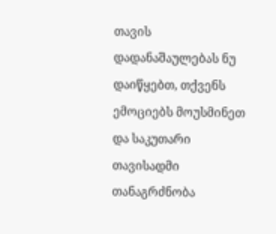თავის დადანაშაულებას ნუ დაიწყებთ, თქვენს ემოციებს მოუსმინეთ და საკუთარი თავისადმი თანაგრძნობა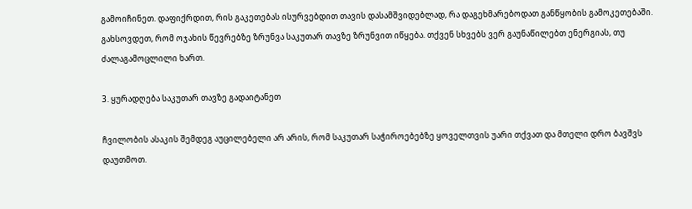გამოიჩინეთ. დაფიქრდით, რის გაკეთებას ისურვებდით თავის დასამშვიდებლად, რა დაგეხმარებოდათ განწყობის გამოკეთებაში. გახსოვდეთ, რომ ოჯახის წევრებზე ზრუნვა საკუთარ თავზე ზრუნვით იწყება. თქვენ სხვებს ვერ გაუნაწილებთ ენერგიას, თუ ძალაგამოცლილი ხართ.

3. ყურადღება საკუთარ თავზე გადაიტანეთ

ჩვილობის ასაკის შემდეგ აუცილებელი არ არის, რომ საკუთარ საჭიროებებზე ყოველთვის უარი თქვათ და მთელი დრო ბავშვს დაუთმოთ.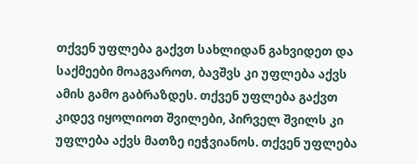თქვენ უფლება გაქვთ სახლიდან გახვიდეთ და საქმეები მოაგვაროთ, ბავშვს კი უფლება აქვს ამის გამო გაბრაზდეს. თქვენ უფლება გაქვთ კიდევ იყოლიოთ შვილები, პირველ შვილს კი უფლება აქვს მათზე იეჭვიანოს. თქვენ უფლება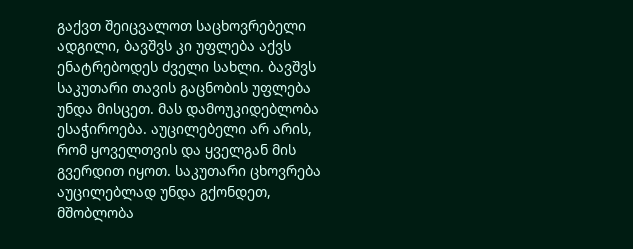გაქვთ შეიცვალოთ საცხოვრებელი ადგილი, ბავშვს კი უფლება აქვს ენატრებოდეს ძველი სახლი. ბავშვს საკუთარი თავის გაცნობის უფლება უნდა მისცეთ. მას დამოუკიდებლობა ესაჭიროება. აუცილებელი არ არის, რომ ყოველთვის და ყველგან მის გვერდით იყოთ. საკუთარი ცხოვრება აუცილებლად უნდა გქონდეთ, მშობლობა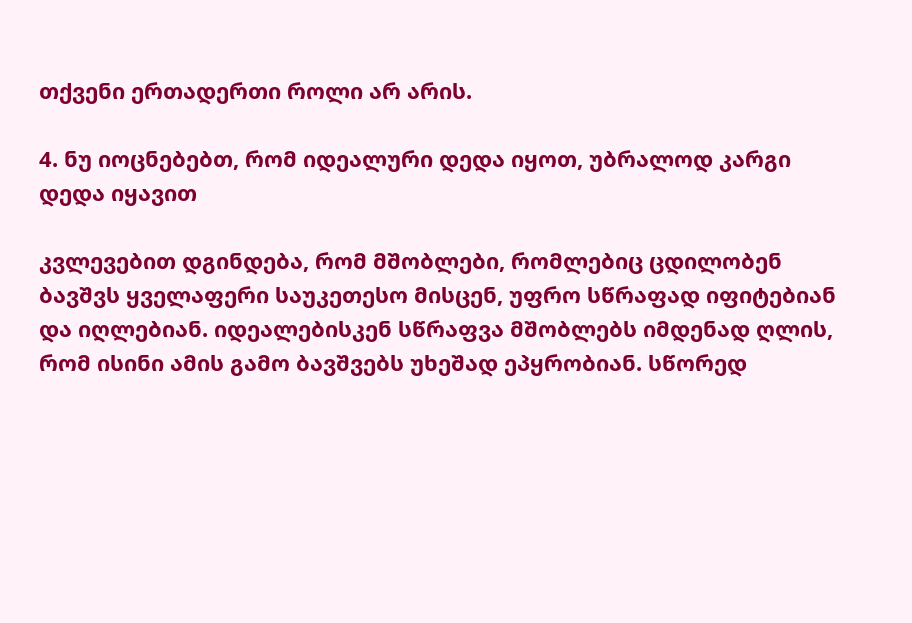თქვენი ერთადერთი როლი არ არის.

4. ნუ იოცნებებთ, რომ იდეალური დედა იყოთ, უბრალოდ კარგი დედა იყავით

კვლევებით დგინდება, რომ მშობლები, რომლებიც ცდილობენ ბავშვს ყველაფერი საუკეთესო მისცენ, უფრო სწრაფად იფიტებიან და იღლებიან. იდეალებისკენ სწრაფვა მშობლებს იმდენად ღლის, რომ ისინი ამის გამო ბავშვებს უხეშად ეპყრობიან. სწორედ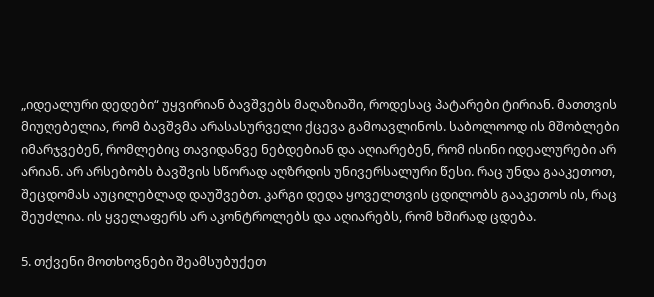„იდეალური დედები“ უყვირიან ბავშვებს მაღაზიაში, როდესაც პატარები ტირიან. მათთვის მიუღებელია, რომ ბავშვმა არასასურველი ქცევა გამოავლინოს. საბოლოოდ ის მშობლები იმარჯვებენ, რომლებიც თავიდანვე ნებდებიან და აღიარებენ, რომ ისინი იდეალურები არ არიან. არ არსებობს ბავშვის სწორად აღზრდის უნივერსალური წესი. რაც უნდა გააკეთოთ, შეცდომას აუცილებლად დაუშვებთ. კარგი დედა ყოველთვის ცდილობს გააკეთოს ის, რაც შეუძლია. ის ყველაფერს არ აკონტროლებს და აღიარებს, რომ ხშირად ცდება.

5. თქვენი მოთხოვნები შეამსუბუქეთ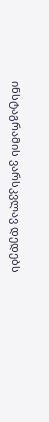ინსტაგრამის ვარსკვლავ დედებს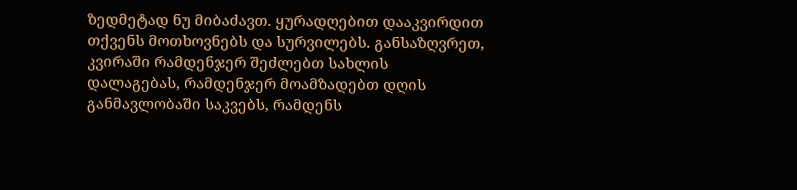ზედმეტად ნუ მიბაძავთ. ყურადღებით დააკვირდით თქვენს მოთხოვნებს და სურვილებს. განსაზღვრეთ, კვირაში რამდენჯერ შეძლებთ სახლის დალაგებას, რამდენჯერ მოამზადებთ დღის განმავლობაში საკვებს, რამდენს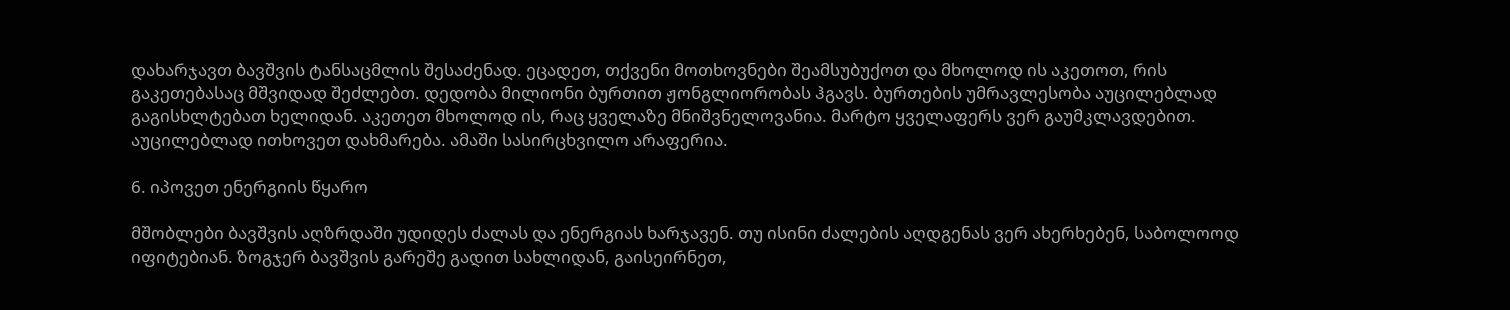დახარჯავთ ბავშვის ტანსაცმლის შესაძენად. ეცადეთ, თქვენი მოთხოვნები შეამსუბუქოთ და მხოლოდ ის აკეთოთ, რის გაკეთებასაც მშვიდად შეძლებთ. დედობა მილიონი ბურთით ჟონგლიორობას ჰგავს. ბურთების უმრავლესობა აუცილებლად გაგისხლტებათ ხელიდან. აკეთეთ მხოლოდ ის, რაც ყველაზე მნიშვნელოვანია. მარტო ყველაფერს ვერ გაუმკლავდებით. აუცილებლად ითხოვეთ დახმარება. ამაში სასირცხვილო არაფერია.

6. იპოვეთ ენერგიის წყარო

მშობლები ბავშვის აღზრდაში უდიდეს ძალას და ენერგიას ხარჯავენ. თუ ისინი ძალების აღდგენას ვერ ახერხებენ, საბოლოოდ იფიტებიან. ზოგჯერ ბავშვის გარეშე გადით სახლიდან, გაისეირნეთ,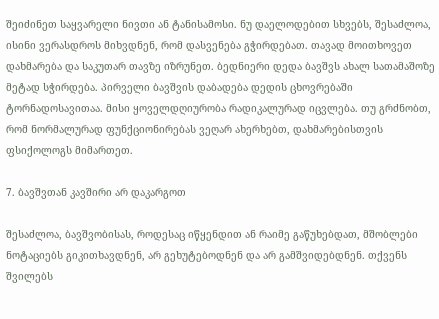შეიძინეთ საყვარელი ნივთი ან ტანისამოსი. ნუ დაელოდებით სხვებს, შესაძლოა, ისინი ვერასდროს მიხვდნენ, რომ დასვენება გჭირდებათ. თავად მოითხოვეთ დახმარება და საკუთარ თავზე იზრუნეთ. ბედნიერი დედა ბავშვს ახალ სათამაშოზე მეტად სჭირდება. პირველი ბავშვის დაბადება დედის ცხოვრებაში ტორნადოსავითაა. მისი ყოველდღიურობა რადიკალურად იცვლება. თუ გრძნობთ, რომ ნორმალურად ფუნქციონირებას ვეღარ ახერხებთ, დახმარებისთვის ფსიქოლოგს მიმართეთ.

7. ბავშვთან კავშირი არ დაკარგოთ

შესაძლოა, ბავშვობისას, როდესაც იწყენდით ან რაიმე გაწუხებდათ, მშობლები ნოტაციებს გიკითხავდნენ, არ გეხუტებოდნენ და არ გამშვიდებდნენ. თქვენს შვილებს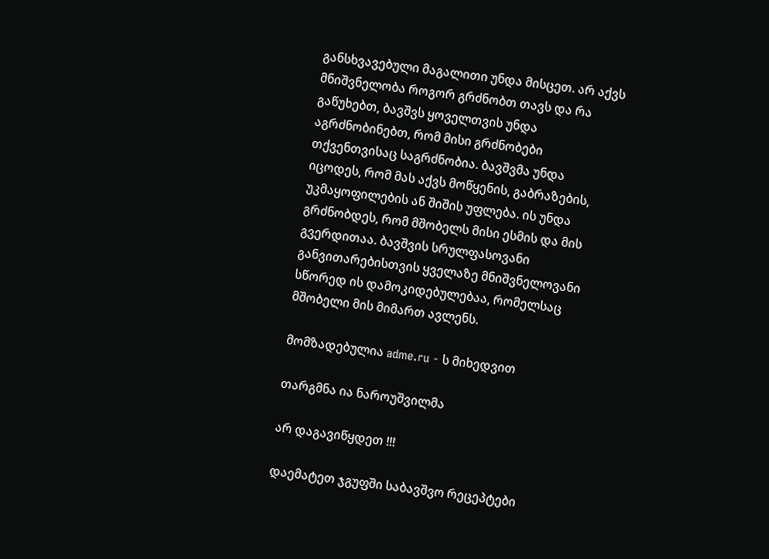განსხვავებული მაგალითი უნდა მისცეთ. არ აქვს მნიშვნელობა როგორ გრძნობთ თავს და რა გაწუხებთ, ბავშვს ყოველთვის უნდა აგრძნობინებთ, რომ მისი გრძნობები თქვენთვისაც საგრძნობია. ბავშვმა უნდა იცოდეს, რომ მას აქვს მოწყენის, გაბრაზების, უკმაყოფილების ან შიშის უფლება. ის უნდა გრძნობდეს, რომ მშობელს მისი ესმის და მის გვერდითაა. ბავშვის სრულფასოვანი განვითარებისთვის ყველაზე მნიშვნელოვანი სწორედ ის დამოკიდებულებაა, რომელსაც მშობელი მის მიმართ ავლენს.

მომზადებულია adme.ru - ს მიხედვით

თარგმნა ია ნაროუშვილმა

არ დაგავიწყდეთ !!!

დაემატეთ ჯგუფში საბავშვო რეცეპტები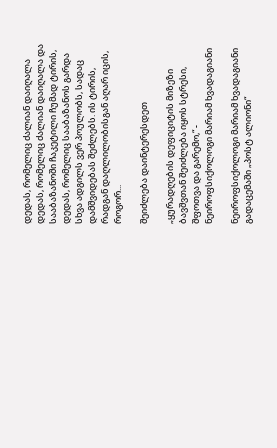დედას, რომელიც ძალიან დაიღალა
დედას, რომელიც ძალიან დაიღალა და სააბაზანოში ჩაკეტილი ჩუმად ტირის, დედას, რომელიც სააბაზანოს გარდა სხვა ადგილს ვერ პოულობს, სადაც დამშვიდებას შეძლებს. ის ტირის, რადგან დაღლილობისგან აღარ იცის, როგორ...

შეიძლება დაინტერესდეთ

„ყურადღების დეფიციტის მიზეზი ბავშვთან შეიძლება იყოს სტრესი, შფოთვა და გარემო,“ - ნეიროფსიქოლოგი მარიამ ხვადაგიანი

ნეიროფსიქოლოგი მარიამ ხვადაგიანი გადაცემაში „პოსტ ალიონი“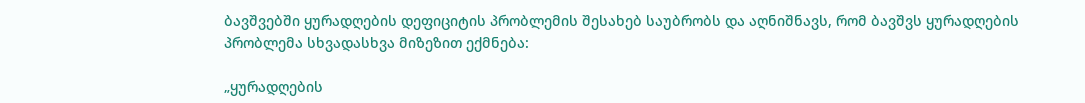ბავშვებში ყურადღების დეფიციტის პრობლემის შესახებ საუბრობს და აღნიშნავს, რომ ბავშვს ყურადღების პრობლემა სხვადასხვა მიზეზით ექმნება:

„ყურადღების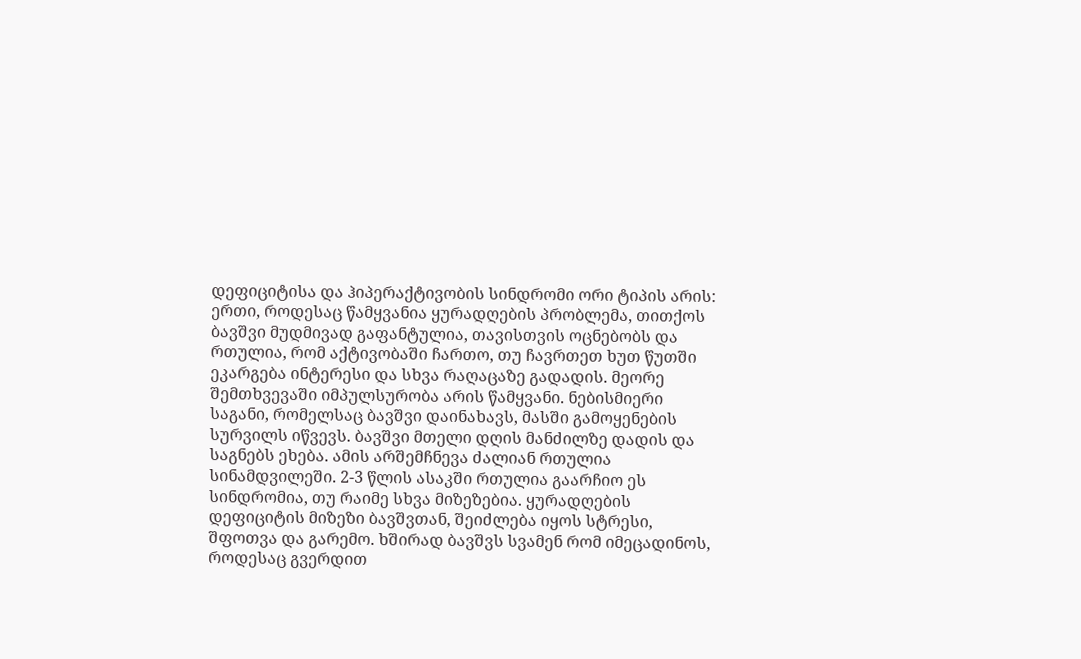დეფიციტისა და ჰიპერაქტივობის სინდრომი ორი ტიპის არის: ერთი, როდესაც წამყვანია ყურადღების პრობლემა, თითქოს ბავშვი მუდმივად გაფანტულია, თავისთვის ოცნებობს და რთულია, რომ აქტივობაში ჩართო, თუ ჩავრთეთ ხუთ წუთში ეკარგება ინტერესი და სხვა რაღაცაზე გადადის. მეორე შემთხვევაში იმპულსურობა არის წამყვანი. ნებისმიერი საგანი, რომელსაც ბავშვი დაინახავს, მასში გამოყენების სურვილს იწვევს. ბავშვი მთელი დღის მანძილზე დადის და საგნებს ეხება. ამის არშემჩნევა ძალიან რთულია სინამდვილეში. 2-3 წლის ასაკში რთულია გაარჩიო ეს სინდრომია, თუ რაიმე სხვა მიზეზებია. ყურადღების დეფიციტის მიზეზი ბავშვთან, შეიძლება იყოს სტრესი, შფოთვა და გარემო. ხშირად ბავშვს სვამენ რომ იმეცადინოს, როდესაც გვერდით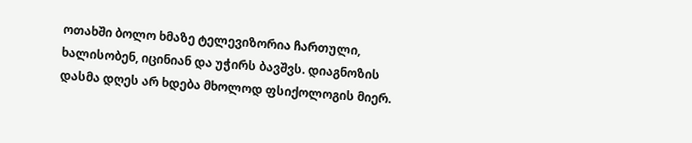ოთახში ბოლო ხმაზე ტელევიზორია ჩართული, ხალისობენ, იცინიან და უჭირს ბავშვს. დიაგნოზის დასმა დღეს არ ხდება მხოლოდ ფსიქოლოგის მიერ.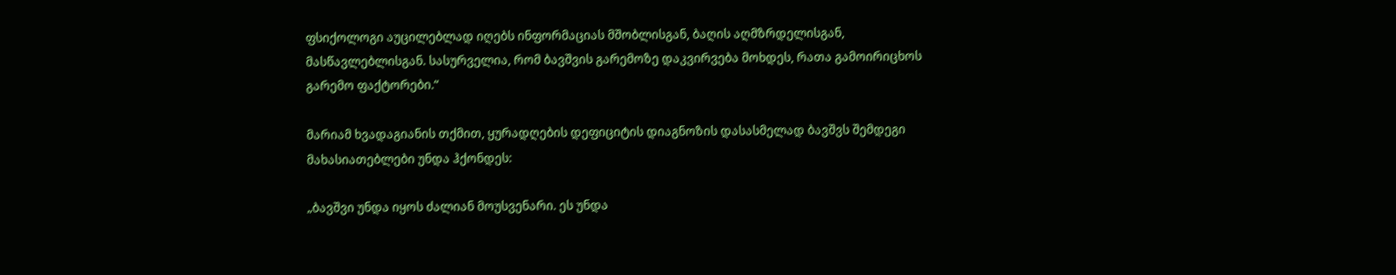ფსიქოლოგი აუცილებლად იღებს ინფორმაციას მშობლისგან, ბაღის აღმზრდელისგან, მასწავლებლისგან. სასურველია, რომ ბავშვის გარემოზე დაკვირვება მოხდეს, რათა გამოირიცხოს გარემო ფაქტორები.“

მარიამ ხვადაგიანის თქმით, ყურადღების დეფიციტის დიაგნოზის დასასმელად ბავშვს შემდეგი მახასიათებლები უნდა ჰქონდეს:

„ბავშვი უნდა იყოს ძალიან მოუსვენარი. ეს უნდა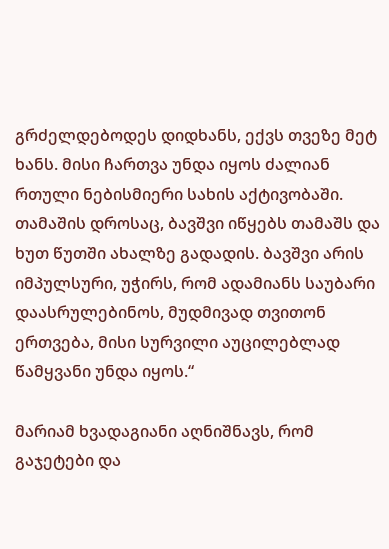გრძელდებოდეს დიდხანს, ექვს თვეზე მეტ ხანს. მისი ჩართვა უნდა იყოს ძალიან რთული ნებისმიერი სახის აქტივობაში. თამაშის დროსაც, ბავშვი იწყებს თამაშს და ხუთ წუთში ახალზე გადადის. ბავშვი არის იმპულსური, უჭირს, რომ ადამიანს საუბარი დაასრულებინოს, მუდმივად თვითონ ერთვება, მისი სურვილი აუცილებლად წამყვანი უნდა იყოს.“

მარიამ ხვადაგიანი აღნიშნავს, რომ გაჯეტები და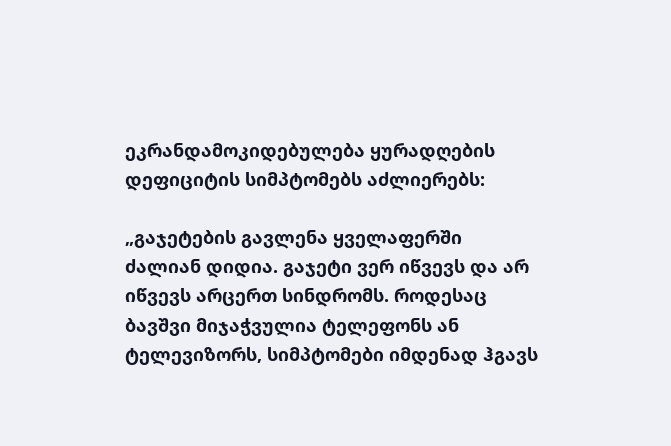ეკრანდამოკიდებულება ყურადღების დეფიციტის სიმპტომებს აძლიერებს:

„გაჯეტების გავლენა ყველაფერში ძალიან დიდია. გაჯეტი ვერ იწვევს და არ იწვევს არცერთ სინდრომს. როდესაც ბავშვი მიჯაჭვულია ტელეფონს ან ტელევიზორს, სიმპტომები იმდენად ჰგავს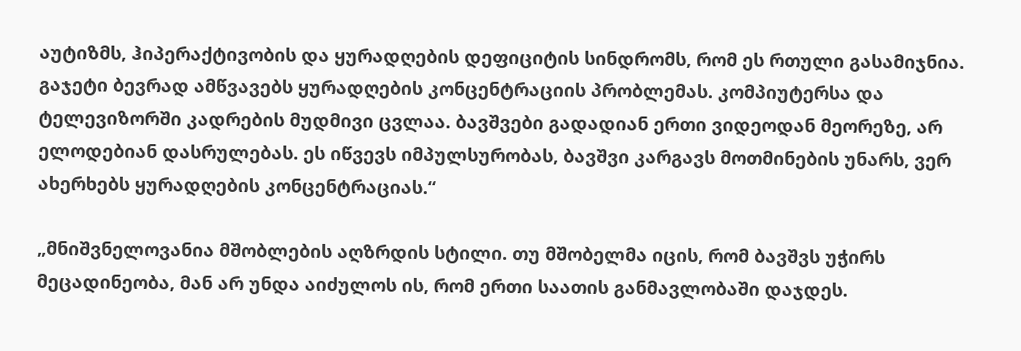აუტიზმს, ჰიპერაქტივობის და ყურადღების დეფიციტის სინდრომს, რომ ეს რთული გასამიჯნია. გაჯეტი ბევრად ამწვავებს ყურადღების კონცენტრაციის პრობლემას. კომპიუტერსა და ტელევიზორში კადრების მუდმივი ცვლაა. ბავშვები გადადიან ერთი ვიდეოდან მეორეზე, არ ელოდებიან დასრულებას. ეს იწვევს იმპულსურობას, ბავშვი კარგავს მოთმინების უნარს, ვერ ახერხებს ყურადღების კონცენტრაციას.“

„მნიშვნელოვანია მშობლების აღზრდის სტილი. თუ მშობელმა იცის, რომ ბავშვს უჭირს მეცადინეობა, მან არ უნდა აიძულოს ის, რომ ერთი საათის განმავლობაში დაჯდეს.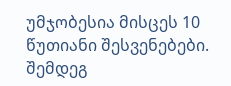უმჯობესია მისცეს 10 წუთიანი შესვენებები. შემდეგ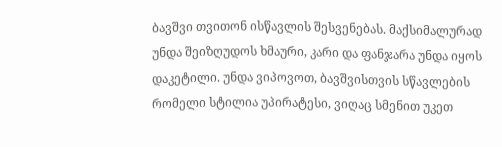ბავშვი თვითონ ისწავლის შესვენებას. მაქსიმალურად უნდა შეიზღუდოს ხმაური, კარი და ფანჯარა უნდა იყოს დაკეტილი. უნდა ვიპოვოთ, ბავშვისთვის სწავლების რომელი სტილია უპირატესი, ვიღაც სმენით უკეთ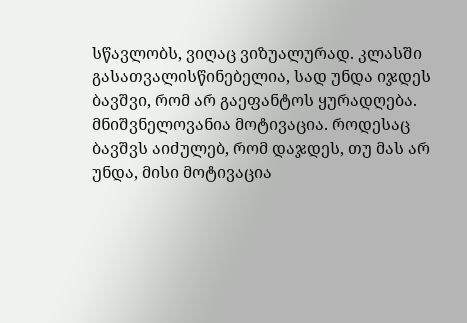სწავლობს, ვიღაც ვიზუალურად. კლასში გასათვალისწინებელია, სად უნდა იჯდეს ბავშვი, რომ არ გაეფანტოს ყურადღება. მნიშვნელოვანია მოტივაცია. როდესაც ბავშვს აიძულებ, რომ დაჯდეს, თუ მას არ უნდა, მისი მოტივაცია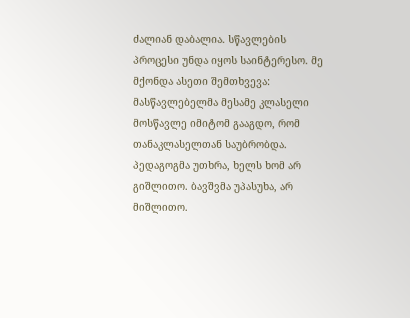ძალიან დაბალია. სწავლების პროცესი უნდა იყოს საინტერესო. მე მქონდა ასეთი შემთხვევა: მასწავლებელმა მესამე კლასელი მოსწავლე იმიტომ გააგდო, რომ თანაკლასელთან საუბრობდა. პედაგოგმა უთხრა, ხელს ხომ არ გიშლითო. ბავშვმა უპასუხა, არ მიშლითო.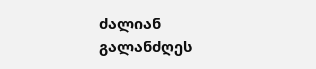ძალიან გალანძღეს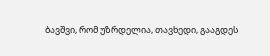ბავშვი, რომ უზრდელია, თავხედი, გააგდეს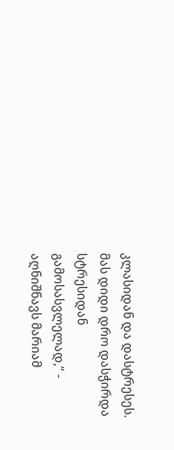კლასიდან და დასტრესეს. მას დიდი დრო დასჭირდა სტრესიდან გამოსასვლელად,“ - აღნიშნავს მარიამ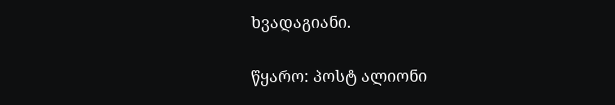ხვადაგიანი.

წყარო: პოსტ ალიონი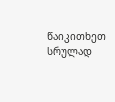წაიკითხეთ სრულად